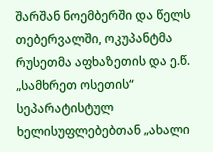შარშან ნოემბერში და წელს თებერვალში, ოკუპანტმა რუსეთმა აფხაზეთის და ე.წ. „სამხრეთ ოსეთის“ სეპარატისტულ ხელისუფლებებთან „ახალი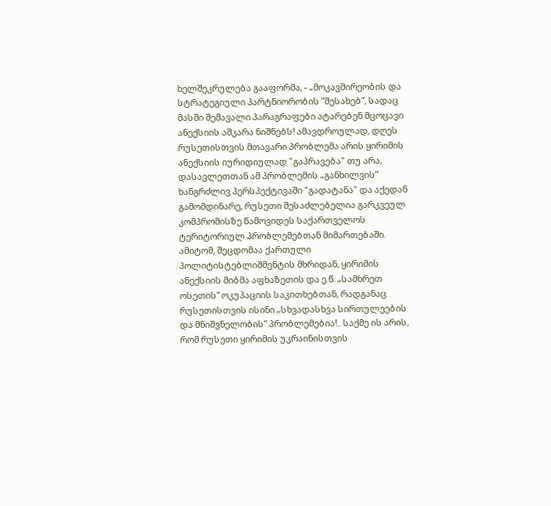ხელშეკრულება გააფორმა, - „მოკავშირეობის და სტრატეგიული პარტნიორობის “შესახებ”, სადაც მასში შემავალი პარაგრაფები ატარებენ მცოცავი ანექსიის აშკარა ნიშნებს! ამავდროულად, დღეს რუსეთისთვის მთავარი პრობლემა არის ყირიმის ანექსიის იურიდიულად "გაპრავება" თუ არა, დასავლეთთან ამ პრობლემის „განხილვის“ ხანგრძლივ პერსპექტივაში "გადატანა" და აქედან გამომდინარე, რუსეთი შესაძლებელია გარკვეულ კომპრომისზე წამოვიდეს საქართველოს ტერიტორიულ პრობლემებთან მიმართებაში. ამიტომ, შეცდომაა ქართული პოლიტისტებლიშმენტის მხრიდან, ყირიმის ანექსიის მიბმა აფხაზეთის და ე.წ. „სამხრეთ ოსეთის“ ოკუპაციის საკითხებთან, რადგანაც რუსეთისთვის ისინი „სხვადასხვა სირთულეების და მნიშვნელობის“ პრობლემებია!.. საქმე ის არის, რომ რუსეთი ყირიმის უკრაინისთვის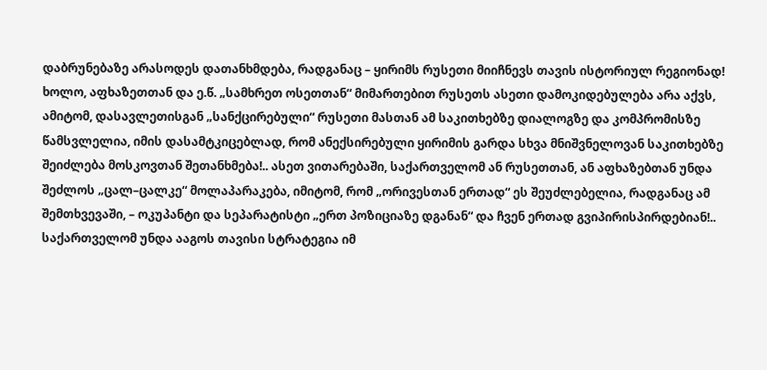დაბრუნებაზე არასოდეს დათანხმდება, რადგანაც – ყირიმს რუსეთი მიიჩნევს თავის ისტორიულ რეგიონად! ხოლო, აფხაზეთთან და ე.წ. „სამხრეთ ოსეთთან“ მიმართებით რუსეთს ასეთი დამოკიდებულება არა აქვს, ამიტომ, დასავლეთისგან „სანქცირებული“ რუსეთი მასთან ამ საკითხებზე დიალოგზე და კომპრომისზე წამსვლელია, იმის დასამტკიცებლად, რომ ანექსირებული ყირიმის გარდა სხვა მნიშვნელოვან საკითხებზე შეიძლება მოსკოვთან შეთანხმება!.. ასეთ ვითარებაში, საქართველომ ან რუსეთთან, ან აფხაზებთან უნდა შეძლოს „ცალ–ცალკე“ მოლაპარაკება, იმიტომ, რომ „ორივესთან ერთად“ ეს შეუძლებელია, რადგანაც ამ შემთხვევაში, – ოკუპანტი და სეპარატისტი „ერთ პოზიციაზე დგანან“ და ჩვენ ერთად გვიპირისპირდებიან!.. საქართველომ უნდა ააგოს თავისი სტრატეგია იმ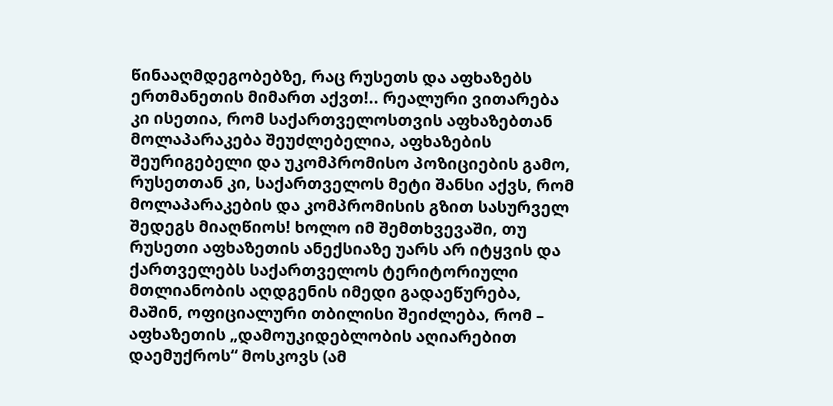წინააღმდეგობებზე, რაც რუსეთს და აფხაზებს ერთმანეთის მიმართ აქვთ!.. რეალური ვითარება კი ისეთია, რომ საქართველოსთვის აფხაზებთან მოლაპარაკება შეუძლებელია, აფხაზების შეურიგებელი და უკომპრომისო პოზიციების გამო, რუსეთთან კი, საქართველოს მეტი შანსი აქვს, რომ მოლაპარაკების და კომპრომისის გზით სასურველ შედეგს მიაღწიოს! ხოლო იმ შემთხვევაში, თუ რუსეთი აფხაზეთის ანექსიაზე უარს არ იტყვის და ქართველებს საქართველოს ტერიტორიული მთლიანობის აღდგენის იმედი გადაეწურება, მაშინ, ოფიციალური თბილისი შეიძლება, რომ – აფხაზეთის „დამოუკიდებლობის აღიარებით დაემუქროს“ მოსკოვს (ამ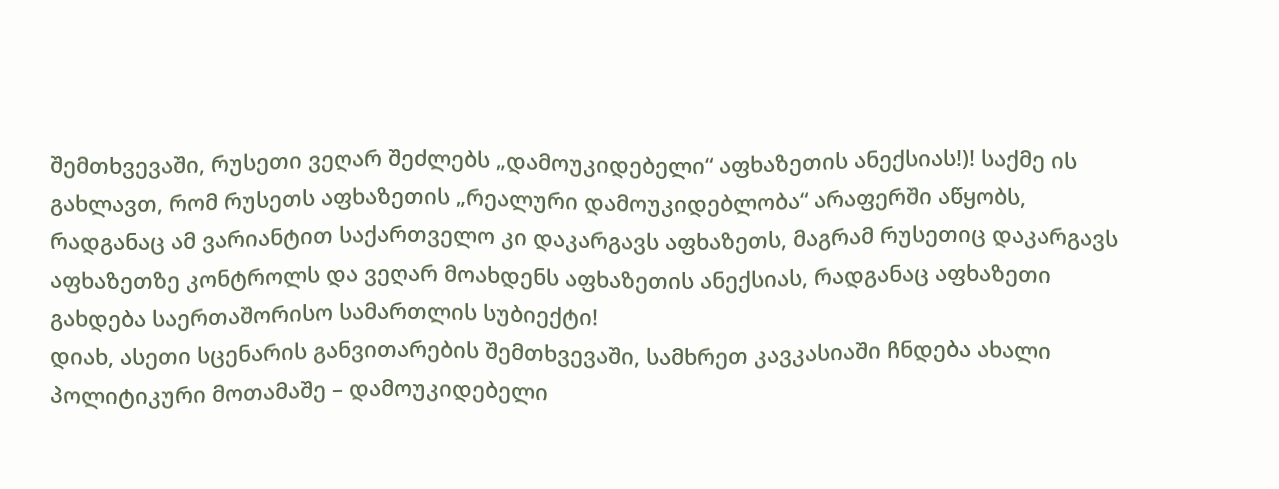შემთხვევაში, რუსეთი ვეღარ შეძლებს „დამოუკიდებელი“ აფხაზეთის ანექსიას!)! საქმე ის გახლავთ, რომ რუსეთს აფხაზეთის „რეალური დამოუკიდებლობა“ არაფერში აწყობს, რადგანაც ამ ვარიანტით საქართველო კი დაკარგავს აფხაზეთს, მაგრამ რუსეთიც დაკარგავს აფხაზეთზე კონტროლს და ვეღარ მოახდენს აფხაზეთის ანექსიას, რადგანაც აფხაზეთი გახდება საერთაშორისო სამართლის სუბიექტი!
დიახ, ასეთი სცენარის განვითარების შემთხვევაში, სამხრეთ კავკასიაში ჩნდება ახალი პოლიტიკური მოთამაშე – დამოუკიდებელი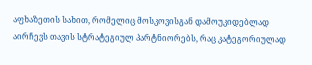აფხაზეთის სახით, რომელიც მოსკოვისგან დამოუკიდებლად აირჩევს თავის სტრატეგიულ პარტნიორებს, რაც კატეგორიულად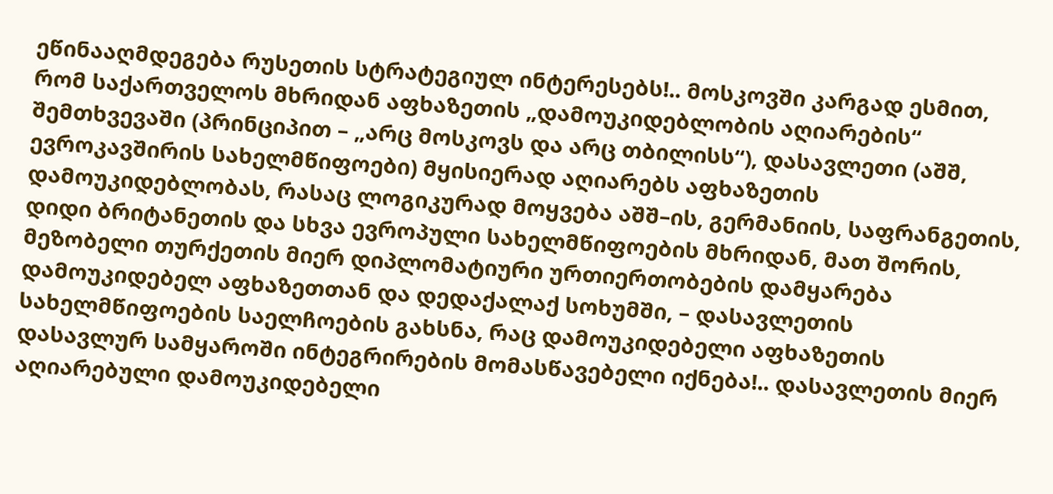ეწინააღმდეგება რუსეთის სტრატეგიულ ინტერესებს!.. მოსკოვში კარგად ესმით, რომ საქართველოს მხრიდან აფხაზეთის „დამოუკიდებლობის აღიარების“ შემთხვევაში (პრინციპით – „არც მოსკოვს და არც თბილისს“), დასავლეთი (აშშ, ევროკავშირის სახელმწიფოები) მყისიერად აღიარებს აფხაზეთის დამოუკიდებლობას, რასაც ლოგიკურად მოყვება აშშ–ის, გერმანიის, საფრანგეთის, დიდი ბრიტანეთის და სხვა ევროპული სახელმწიფოების მხრიდან, მათ შორის, მეზობელი თურქეთის მიერ დიპლომატიური ურთიერთობების დამყარება დამოუკიდებელ აფხაზეთთან და დედაქალაქ სოხუმში, – დასავლეთის სახელმწიფოების საელჩოების გახსნა, რაც დამოუკიდებელი აფხაზეთის დასავლურ სამყაროში ინტეგრირების მომასწავებელი იქნება!.. დასავლეთის მიერ აღიარებული დამოუკიდებელი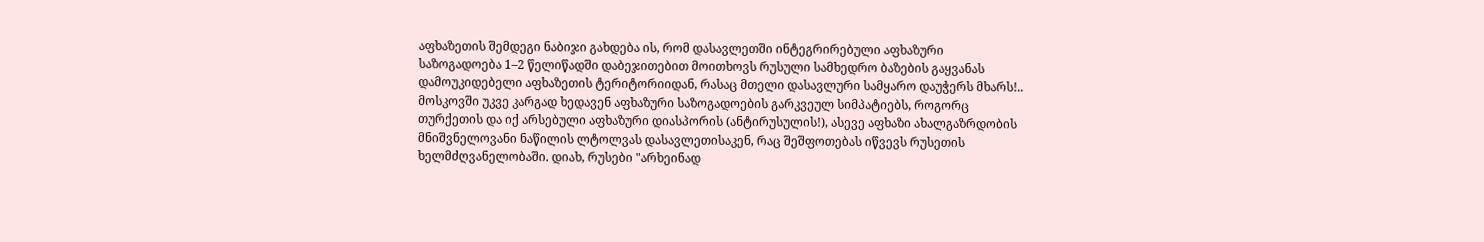აფხაზეთის შემდეგი ნაბიჯი გახდება ის, რომ დასავლეთში ინტეგრირებული აფხაზური საზოგადოება 1–2 წელიწადში დაბეჯითებით მოითხოვს რუსული სამხედრო ბაზების გაყვანას დამოუკიდებელი აფხაზეთის ტერიტორიიდან, რასაც მთელი დასავლური სამყარო დაუჭერს მხარს!.. მოსკოვში უკვე კარგად ხედავენ აფხაზური საზოგადოების გარკვეულ სიმპატიებს, როგორც თურქეთის და იქ არსებული აფხაზური დიასპორის (ანტირუსულის!), ასევე აფხაზი ახალგაზრდობის მნიშვნელოვანი ნაწილის ლტოლვას დასავლეთისაკენ, რაც შეშფოთებას იწვევს რუსეთის ხელმძღვანელობაში. დიახ, რუსები "არხეინად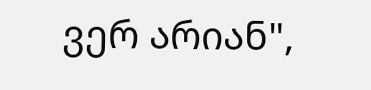ვერ არიან",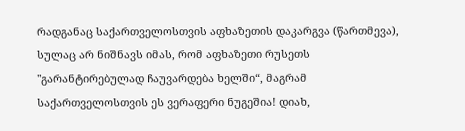რადგანაც საქართველოსთვის აფხაზეთის დაკარგვა (წართმევა), სულაც არ ნიშნავს იმას, რომ აფხაზეთი რუსეთს "გარანტირებულად ჩაუვარდება ხელში“, მაგრამ საქართველოსთვის ეს ვერაფერი ნუგეშია! დიახ,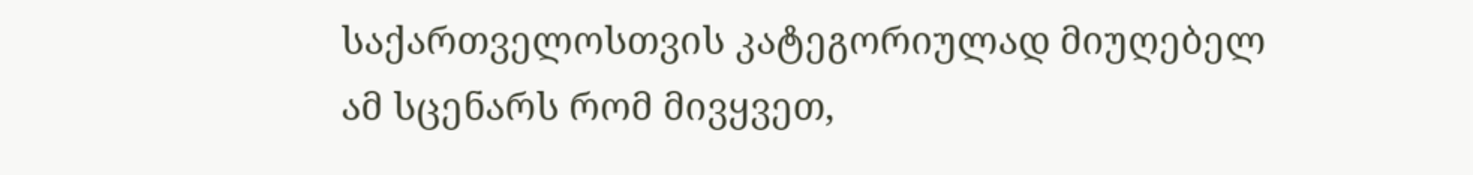საქართველოსთვის კატეგორიულად მიუღებელ ამ სცენარს რომ მივყვეთ,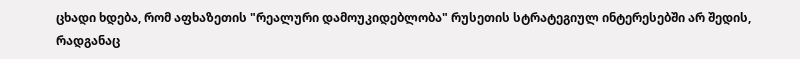ცხადი ხდება, რომ აფხაზეთის "რეალური დამოუკიდებლობა" რუსეთის სტრატეგიულ ინტერესებში არ შედის, რადგანაც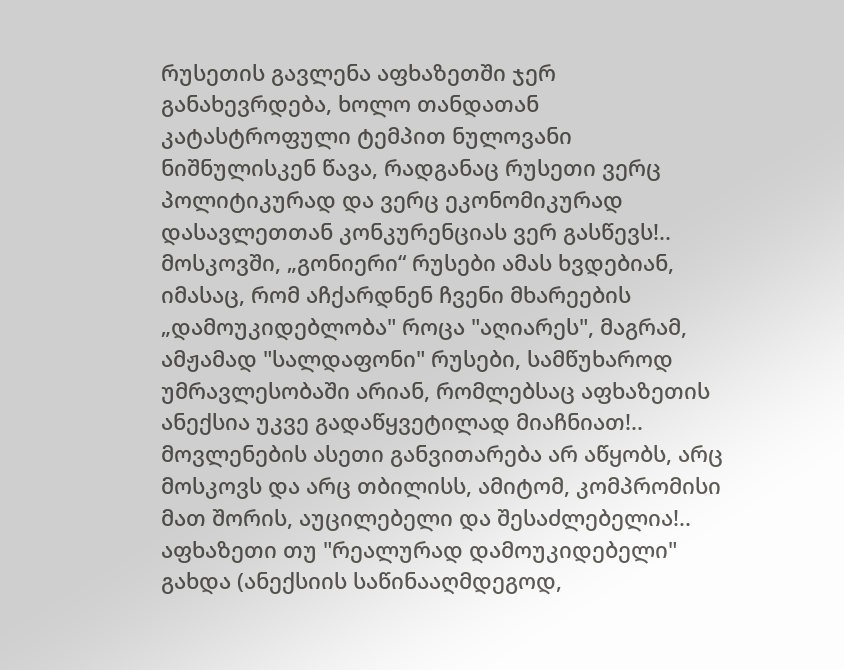რუსეთის გავლენა აფხაზეთში ჯერ განახევრდება, ხოლო თანდათან კატასტროფული ტემპით ნულოვანი ნიშნულისკენ წავა, რადგანაც რუსეთი ვერც პოლიტიკურად და ვერც ეკონომიკურად დასავლეთთან კონკურენციას ვერ გასწევს!.. მოსკოვში, „გონიერი“ რუსები ამას ხვდებიან, იმასაც, რომ აჩქარდნენ ჩვენი მხარეების „დამოუკიდებლობა" როცა "აღიარეს", მაგრამ, ამჟამად "სალდაფონი" რუსები, სამწუხაროდ უმრავლესობაში არიან, რომლებსაც აფხაზეთის ანექსია უკვე გადაწყვეტილად მიაჩნიათ!.. მოვლენების ასეთი განვითარება არ აწყობს, არც მოსკოვს და არც თბილისს, ამიტომ, კომპრომისი მათ შორის, აუცილებელი და შესაძლებელია!.. აფხაზეთი თუ "რეალურად დამოუკიდებელი" გახდა (ანექსიის საწინააღმდეგოდ,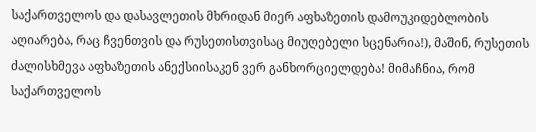საქართველოს და დასავლეთის მხრიდან მიერ აფხაზეთის დამოუკიდებლობის აღიარება, რაც ჩვენთვის და რუსეთისთვისაც მიუღებელი სცენარია!), მაშინ, რუსეთის ძალისხმევა აფხაზეთის ანექსიისაკენ ვერ განხორციელდება! მიმაჩნია, რომ საქართველოს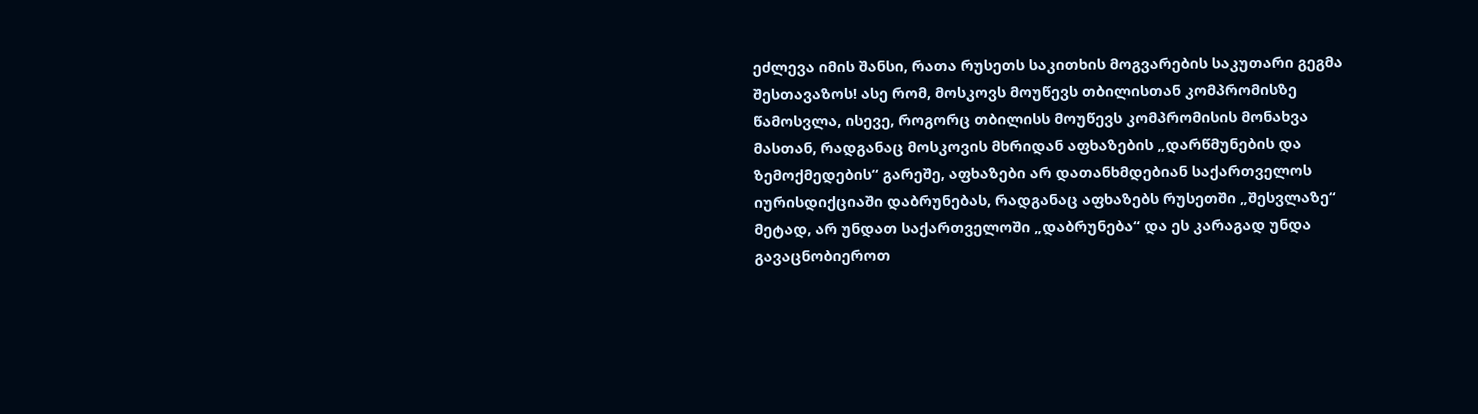ეძლევა იმის შანსი, რათა რუსეთს საკითხის მოგვარების საკუთარი გეგმა შესთავაზოს! ასე რომ, მოსკოვს მოუწევს თბილისთან კომპრომისზე წამოსვლა, ისევე, როგორც თბილისს მოუწევს კომპრომისის მონახვა მასთან, რადგანაც მოსკოვის მხრიდან აფხაზების „დარწმუნების და ზემოქმედების“ გარეშე, აფხაზები არ დათანხმდებიან საქართველოს იურისდიქციაში დაბრუნებას, რადგანაც აფხაზებს რუსეთში „შესვლაზე“ მეტად, არ უნდათ საქართველოში „დაბრუნება“ და ეს კარაგად უნდა გავაცნობიეროთ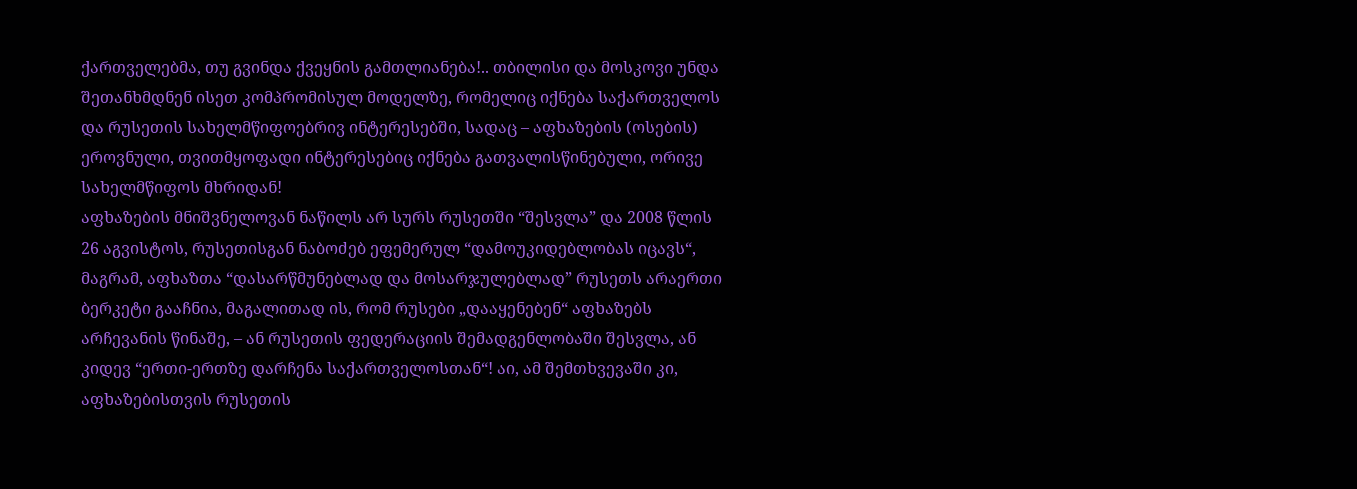ქართველებმა, თუ გვინდა ქვეყნის გამთლიანება!.. თბილისი და მოსკოვი უნდა შეთანხმდნენ ისეთ კომპრომისულ მოდელზე, რომელიც იქნება საქართველოს და რუსეთის სახელმწიფოებრივ ინტერესებში, სადაც – აფხაზების (ოსების) ეროვნული, თვითმყოფადი ინტერესებიც იქნება გათვალისწინებული, ორივე სახელმწიფოს მხრიდან!
აფხაზების მნიშვნელოვან ნაწილს არ სურს რუსეთში “შესვლა” და 2008 წლის 26 აგვისტოს, რუსეთისგან ნაბოძებ ეფემერულ “დამოუკიდებლობას იცავს“, მაგრამ, აფხაზთა “დასარწმუნებლად და მოსარჯულებლად” რუსეთს არაერთი ბერკეტი გააჩნია, მაგალითად ის, რომ რუსები „დააყენებენ“ აფხაზებს არჩევანის წინაშე, – ან რუსეთის ფედერაციის შემადგენლობაში შესვლა, ან კიდევ “ერთი-ერთზე დარჩენა საქართველოსთან“! აი, ამ შემთხვევაში კი, აფხაზებისთვის რუსეთის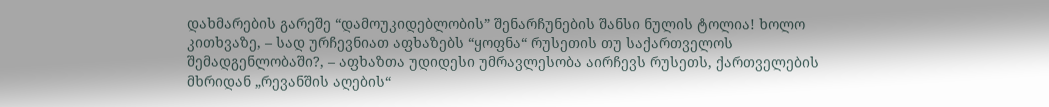დახმარების გარეშე “დამოუკიდებლობის” შენარჩუნების შანსი ნულის ტოლია! ხოლო კითხვაზე, – სად ურჩევნიათ აფხაზებს “ყოფნა“ რუსეთის თუ საქართველოს შემადგენლობაში?, – აფხაზთა უდიდესი უმრავლესობა აირჩევს რუსეთს, ქართველების მხრიდან „რევანშის აღების“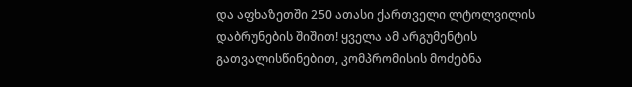და აფხაზეთში 250 ათასი ქართველი ლტოლვილის დაბრუნების შიშით! ყველა ამ არგუმენტის გათვალისწინებით, კომპრომისის მოძებნა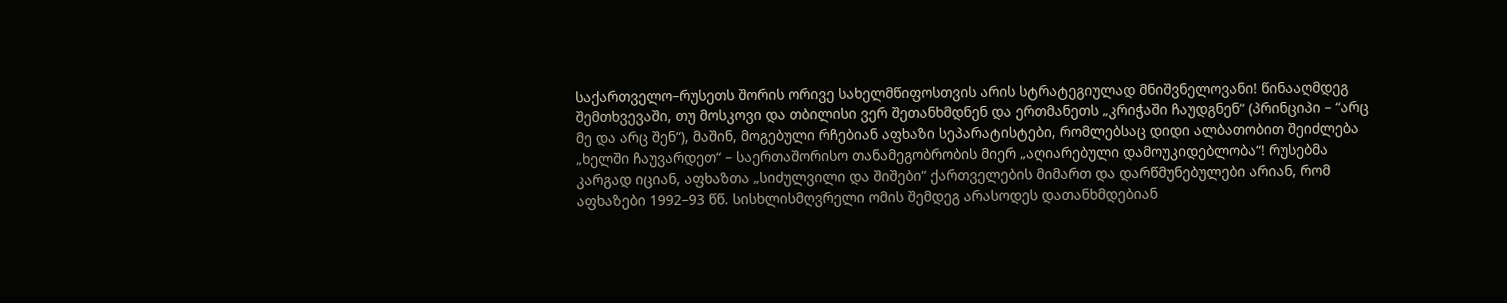საქართველო–რუსეთს შორის ორივე სახელმწიფოსთვის არის სტრატეგიულად მნიშვნელოვანი! წინააღმდეგ შემთხვევაში, თუ მოსკოვი და თბილისი ვერ შეთანხმდნენ და ერთმანეთს „კრიჭაში ჩაუდგნენ“ (პრინციპი – “არც მე და არც შენ“), მაშინ, მოგებული რჩებიან აფხაზი სეპარატისტები, რომლებსაც დიდი ალბათობით შეიძლება „ხელში ჩაუვარდეთ“ – საერთაშორისო თანამეგობრობის მიერ „აღიარებული დამოუკიდებლობა“! რუსებმა კარგად იციან, აფხაზთა „სიძულვილი და შიშები“ ქართველების მიმართ და დარწმუნებულები არიან, რომ აფხაზები 1992–93 წწ. სისხლისმღვრელი ომის შემდეგ არასოდეს დათანხმდებიან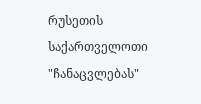რუსეთის საქართველოთი "ჩანაცვლებას"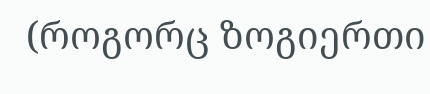(როგორც ზოგიერთი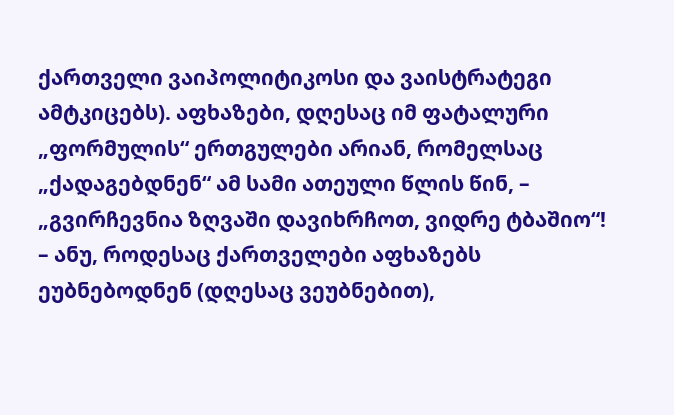ქართველი ვაიპოლიტიკოსი და ვაისტრატეგი ამტკიცებს). აფხაზები, დღესაც იმ ფატალური „ფორმულის“ ერთგულები არიან, რომელსაც „ქადაგებდნენ“ ამ სამი ათეული წლის წინ, – „გვირჩევნია ზღვაში დავიხრჩოთ, ვიდრე ტბაშიო“! – ანუ, როდესაც ქართველები აფხაზებს ეუბნებოდნენ (დღესაც ვეუბნებით),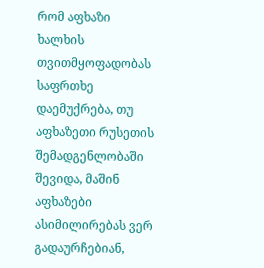რომ აფხაზი ხალხის თვითმყოფადობას საფრთხე დაემუქრება, თუ აფხაზეთი რუსეთის შემადგენლობაში შევიდა, მაშინ აფხაზები ასიმილირებას ვერ გადაურჩებიან,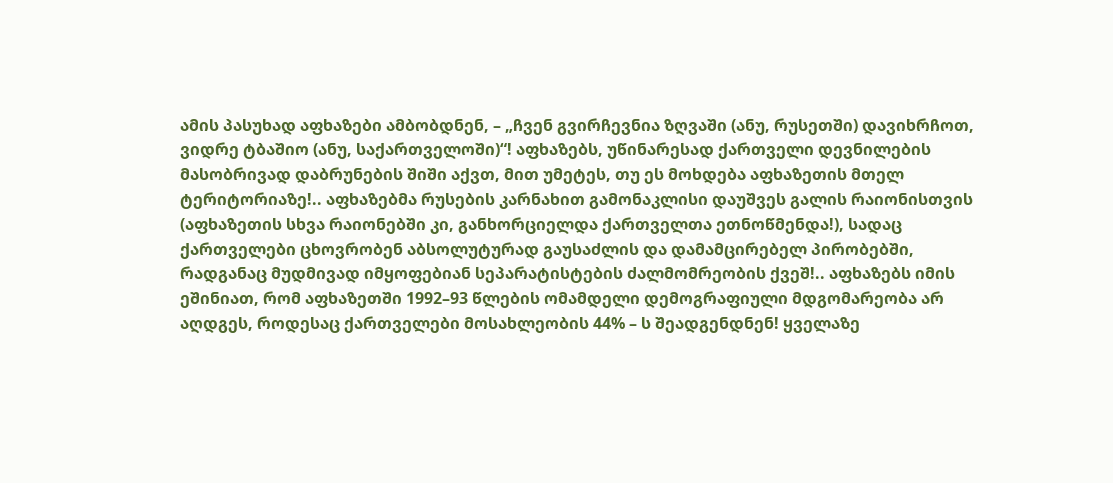ამის პასუხად აფხაზები ამბობდნენ, – „ჩვენ გვირჩევნია ზღვაში (ანუ, რუსეთში) დავიხრჩოთ, ვიდრე ტბაშიო (ანუ, საქართველოში)“! აფხაზებს, უწინარესად ქართველი დევნილების მასობრივად დაბრუნების შიში აქვთ, მით უმეტეს, თუ ეს მოხდება აფხაზეთის მთელ ტერიტორიაზე!.. აფხაზებმა რუსების კარნახით გამონაკლისი დაუშვეს გალის რაიონისთვის (აფხაზეთის სხვა რაიონებში კი, განხორციელდა ქართველთა ეთნოწმენდა!), სადაც ქართველები ცხოვრობენ აბსოლუტურად გაუსაძლის და დამამცირებელ პირობებში, რადგანაც მუდმივად იმყოფებიან სეპარატისტების ძალმომრეობის ქვეშ!.. აფხაზებს იმის ეშინიათ, რომ აფხაზეთში 1992–93 წლების ომამდელი დემოგრაფიული მდგომარეობა არ აღდგეს, როდესაც ქართველები მოსახლეობის 44% – ს შეადგენდნენ! ყველაზე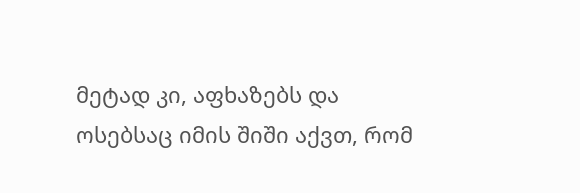მეტად კი, აფხაზებს და ოსებსაც იმის შიში აქვთ, რომ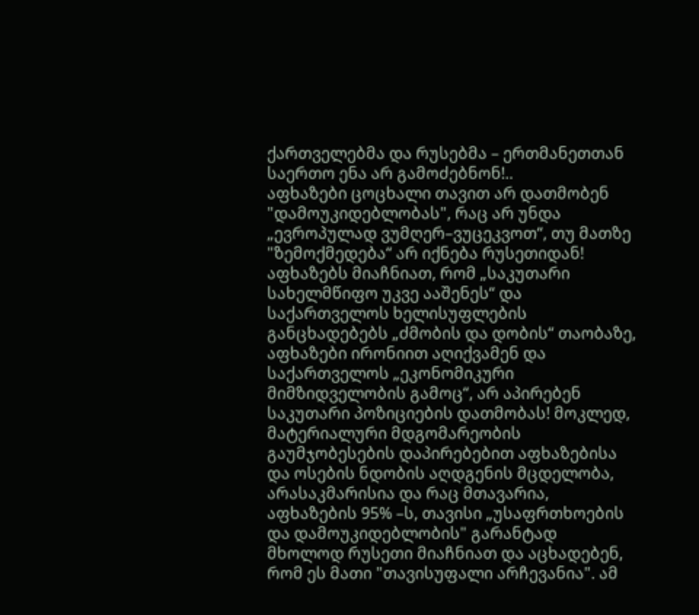ქართველებმა და რუსებმა – ერთმანეთთან საერთო ენა არ გამოძებნონ!..
აფხაზები ცოცხალი თავით არ დათმობენ "დამოუკიდებლობას", რაც არ უნდა „ევროპულად ვუმღერ–ვუცეკვოთ“, თუ მათზე "ზემოქმედება“ არ იქნება რუსეთიდან! აფხაზებს მიაჩნიათ, რომ „საკუთარი სახელმწიფო უკვე ააშენეს“ და საქართველოს ხელისუფლების განცხადებებს „ძმობის და დობის“ თაობაზე, აფხაზები ირონიით აღიქვამენ და საქართველოს „ეკონომიკური მიმზიდველობის გამოც“, არ აპირებენ საკუთარი პოზიციების დათმობას! მოკლედ, მატერიალური მდგომარეობის გაუმჯობესების დაპირებებით აფხაზებისა და ოსების ნდობის აღდგენის მცდელობა, არასაკმარისია და რაც მთავარია, აფხაზების 95% –ს, თავისი „უსაფრთხოების და დამოუკიდებლობის" გარანტად მხოლოდ რუსეთი მიაჩნიათ და აცხადებენ, რომ ეს მათი "თავისუფალი არჩევანია". ამ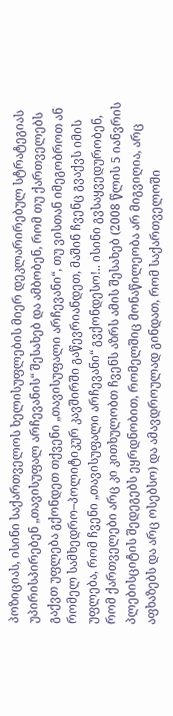პოზიციას, ისინი საქართველოს ხელისუფლების მიერ დეკლარირებულ სტრატეგიას უპირისპირებენ „თავისუფალ არჩევანის“ შესახებ და ამბობენ, რომ თუ ქართველებს გაქვთ უფლება გქონდეთ თქვენი „თავისუფალი არჩევანი“, თუ ვისთან იმეგობროთ ან რომელ სამხედრო–პოლიტიკურ კავშირში გაწევრიანდეთ, მაშინ ჩვენც გვაქვს იმის უფლება, რომ ჩვენი „თავისუფალი არჩევანი“ გვქონდესო!.. ისინი გვსაყვედურობენ, რომ ქართველები არც კი კითხულობთ ჩვენს აზრს ამის შესახებ (2008 წლის 5 იანვრის პლებისციტის შედეგებს ეყრდნობით, რომელშიც მონაწილეობა არ მიგვიღია, არც აფხაზებს და არც ოსებსო) და ამავდროულად გინდათ, რომ საქართველოში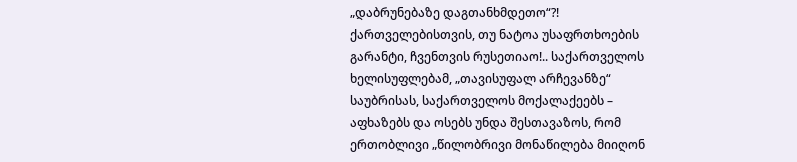„დაბრუნებაზე დაგთანხმდეთო“?! ქართველებისთვის, თუ ნატოა უსაფრთხოების გარანტი, ჩვენთვის რუსეთიაო!.. საქართველოს ხელისუფლებამ, „თავისუფალ არჩევანზე“ საუბრისას, საქართველოს მოქალაქეებს – აფხაზებს და ოსებს უნდა შესთავაზოს, რომ ერთობლივი „წილობრივი მონაწილება მიიღონ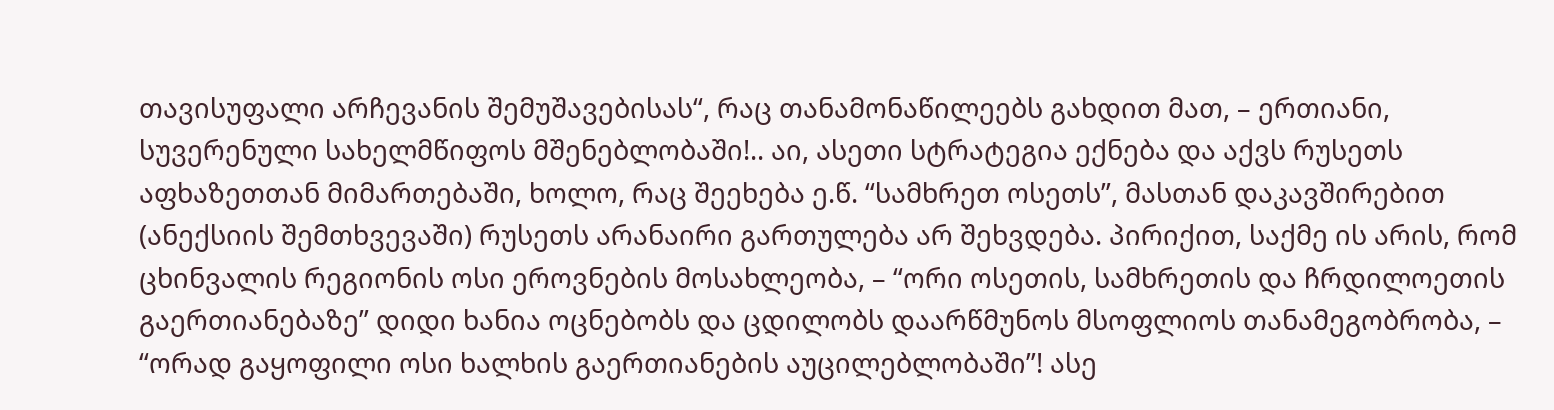თავისუფალი არჩევანის შემუშავებისას“, რაც თანამონაწილეებს გახდით მათ, – ერთიანი, სუვერენული სახელმწიფოს მშენებლობაში!.. აი, ასეთი სტრატეგია ექნება და აქვს რუსეთს აფხაზეთთან მიმართებაში, ხოლო, რაც შეეხება ე.წ. “სამხრეთ ოსეთს”, მასთან დაკავშირებით (ანექსიის შემთხვევაში) რუსეთს არანაირი გართულება არ შეხვდება. პირიქით, საქმე ის არის, რომ ცხინვალის რეგიონის ოსი ეროვნების მოსახლეობა, – “ორი ოსეთის, სამხრეთის და ჩრდილოეთის გაერთიანებაზე” დიდი ხანია ოცნებობს და ცდილობს დაარწმუნოს მსოფლიოს თანამეგობრობა, – “ორად გაყოფილი ოსი ხალხის გაერთიანების აუცილებლობაში”! ასე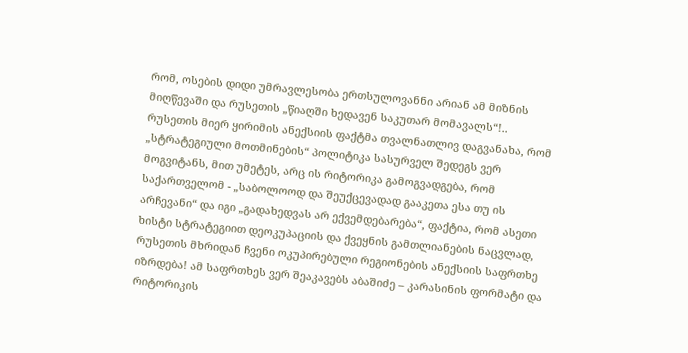რომ, ოსების დიდი უმრავლესობა ერთსულოვანნი არიან ამ მიზნის მიღწევაში და რუსეთის „წიაღში ხედავენ საკუთარ მომავალს“!..
რუსეთის მიერ ყირიმის ანექსიის ფაქტმა თვალნათლივ დაგვანახა, რომ „სტრატეგიული მოთმინების“ პოლიტიკა სასურველ შედეგს ვერ მოგვიტანს, მით უმეტეს, არც ის რიტორიკა გამოგვადგება, რომ საქართველომ - „საბოლოოდ და შეუქცევადად გააკეთა ესა თუ ის არჩევანი“ და იგი „გადახედვას არ ექვემდებარება“, ფაქტია, რომ ასეთი ხისტი სტრატეგიით დეოკუპაციის და ქვეყნის გამთლიანების ნაცვლად, რუსეთის მხრიდან ჩვენი ოკუპირებული რეგიონების ანექსიის საფრთხე იზრდება! ამ საფრთხეს ვერ შეაკავებს აბაშიძე – კარასინის ფორმატი და რიტორიკის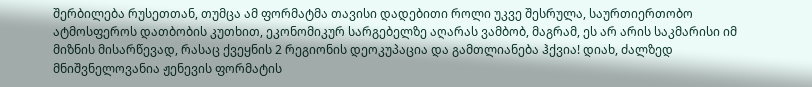შერბილება რუსეთთან, თუმცა ამ ფორმატმა თავისი დადებითი როლი უკვე შესრულა, საურთიერთობო ატმოსფეროს დათბობის კუთხით, ეკონომიკურ სარგებელზე აღარას ვამბობ, მაგრამ, ეს არ არის საკმარისი იმ მიზნის მისარწევად, რასაც ქვეყნის 2 რეგიონის დეოკუპაცია და გამთლიანება ჰქვია! დიახ, ძალზედ მნიშვნელოვანია ჟენევის ფორმატის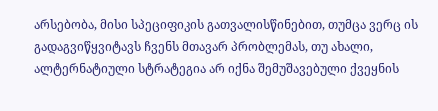არსებობა, მისი სპეციფიკის გათვალისწინებით, თუმცა ვერც ის გადაგვიწყვიტავს ჩვენს მთავარ პრობლემას, თუ ახალი, ალტერნატიული სტრატეგია არ იქნა შემუშავებული ქვეყნის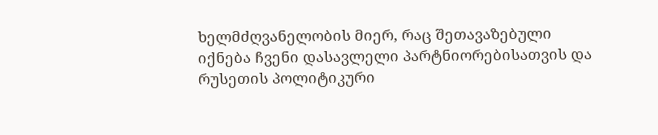ხელმძღვანელობის მიერ, რაც შეთავაზებული იქნება ჩვენი დასავლელი პარტნიორებისათვის და რუსეთის პოლიტიკური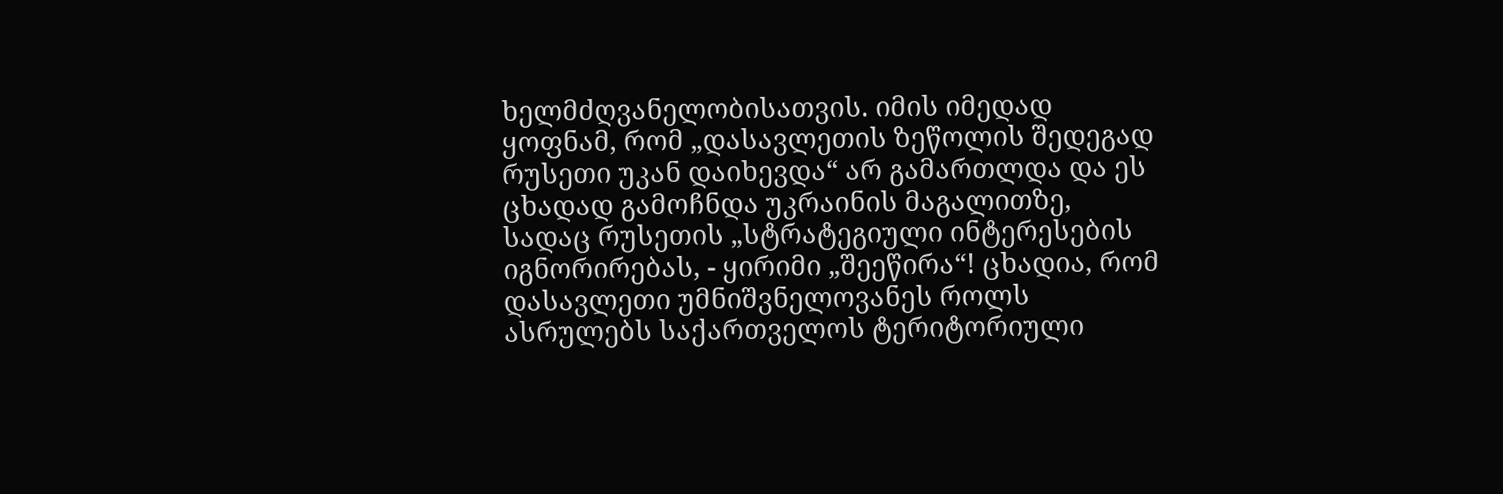ხელმძღვანელობისათვის. იმის იმედად ყოფნამ, რომ „დასავლეთის ზეწოლის შედეგად რუსეთი უკან დაიხევდა“ არ გამართლდა და ეს ცხადად გამოჩნდა უკრაინის მაგალითზე, სადაც რუსეთის „სტრატეგიული ინტერესების იგნორირებას, - ყირიმი „შეეწირა“! ცხადია, რომ დასავლეთი უმნიშვნელოვანეს როლს ასრულებს საქართველოს ტერიტორიული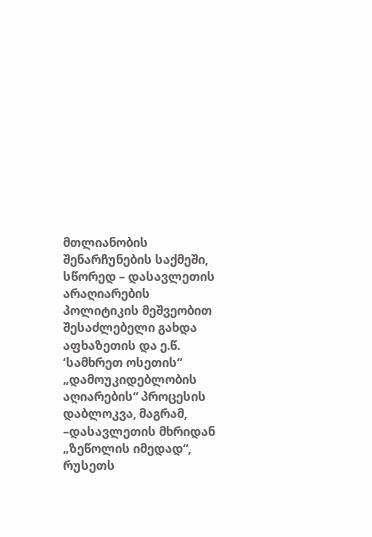მთლიანობის შენარჩუნების საქმეში, სწორედ – დასავლეთის არაღიარების პოლიტიკის მეშვეობით შესაძლებელი გახდა აფხაზეთის და ე.წ. ‘სამხრეთ ოსეთის“ „დამოუკიდებლობის აღიარების“ პროცესის დაბლოკვა, მაგრამ, –დასავლეთის მხრიდან „ზეწოლის იმედად“, რუსეთს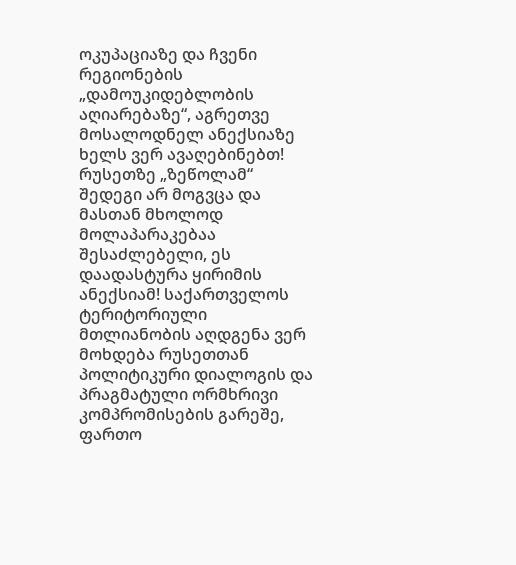ოკუპაციაზე და ჩვენი რეგიონების „დამოუკიდებლობის აღიარებაზე“, აგრეთვე მოსალოდნელ ანექსიაზე ხელს ვერ ავაღებინებთ! რუსეთზე „ზეწოლამ“ შედეგი არ მოგვცა და მასთან მხოლოდ მოლაპარაკებაა შესაძლებელი, ეს დაადასტურა ყირიმის ანექსიამ! საქართველოს ტერიტორიული მთლიანობის აღდგენა ვერ მოხდება რუსეთთან პოლიტიკური დიალოგის და პრაგმატული ორმხრივი კომპრომისების გარეშე, ფართო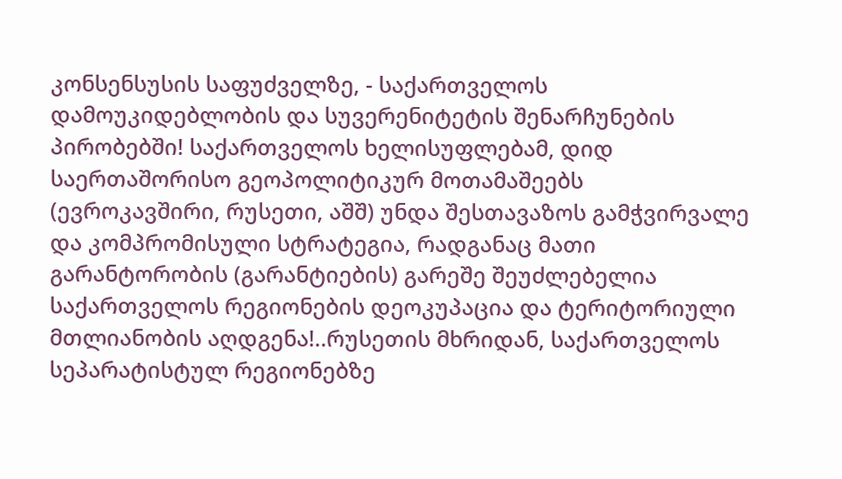კონსენსუსის საფუძველზე, - საქართველოს დამოუკიდებლობის და სუვერენიტეტის შენარჩუნების პირობებში! საქართველოს ხელისუფლებამ, დიდ საერთაშორისო გეოპოლიტიკურ მოთამაშეებს (ევროკავშირი, რუსეთი, აშშ) უნდა შესთავაზოს გამჭვირვალე და კომპრომისული სტრატეგია, რადგანაც მათი გარანტორობის (გარანტიების) გარეშე შეუძლებელია საქართველოს რეგიონების დეოკუპაცია და ტერიტორიული მთლიანობის აღდგენა!..რუსეთის მხრიდან, საქართველოს სეპარატისტულ რეგიონებზე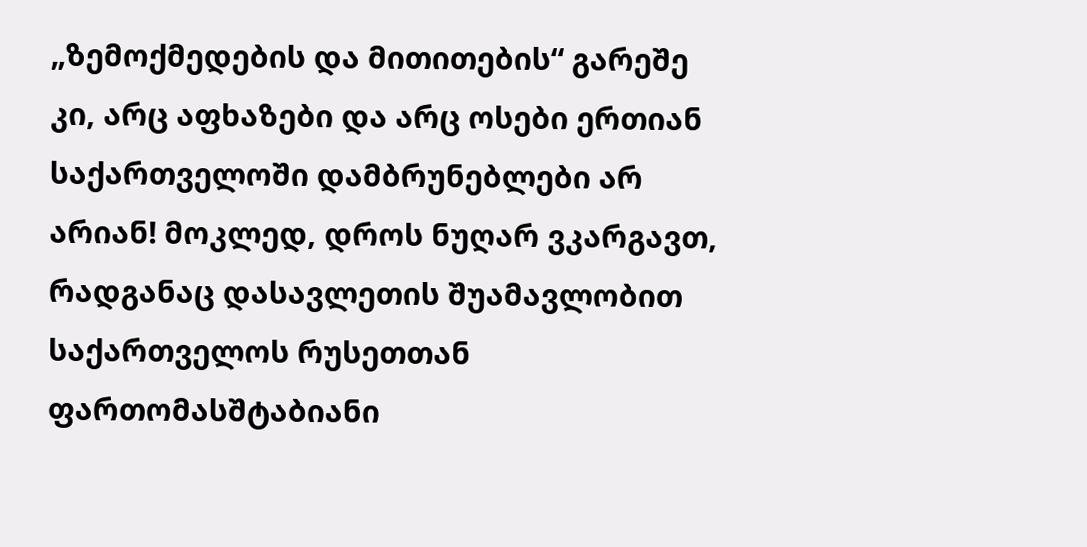„ზემოქმედების და მითითების“ გარეშე კი, არც აფხაზები და არც ოსები ერთიან საქართველოში დამბრუნებლები არ არიან! მოკლედ, დროს ნუღარ ვკარგავთ, რადგანაც დასავლეთის შუამავლობით საქართველოს რუსეთთან ფართომასშტაბიანი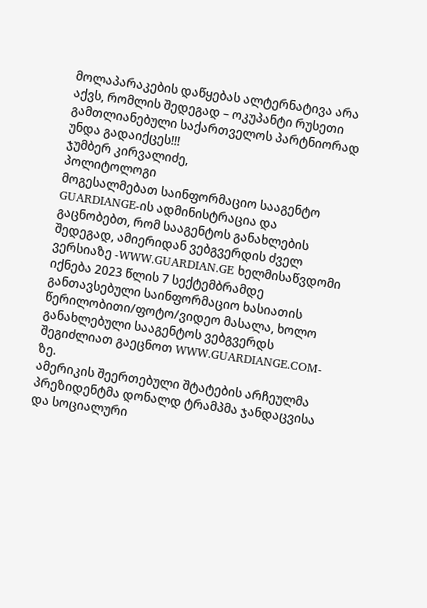მოლაპარაკების დაწყებას ალტერნატივა არა აქვს, რომლის შედეგად – ოკუპანტი რუსეთი გამთლიანებული საქართველოს პარტნიორად უნდა გადაიქცეს!!!
ჯუმბერ კირვალიძე,
პოლიტოლოგი
მოგესალმებათ საინფორმაციო სააგენტო GUARDIANGE-ის ადმინისტრაცია და გაცნობებთ, რომ სააგენტოს განახლების შედეგად, ამიერიდან ვებგვერდის ძველ ვერსიაზე -WWW.GUARDIAN.GE ხელმისაწვდომი იქნება 2023 წლის 7 სექტემბრამდე განთავსებული საინფორმაციო ხასიათის წერილობითი/ფოტო/ვიდეო მასალა, ხოლო განახლებული სააგენტოს ვებგვერდს შეგიძლიათ გაეცნოთ WWW.GUARDIANGE.COM-ზე.
ამერიკის შეერთებული შტატების არჩეულმა პრეზიდენტმა დონალდ ტრამპმა ჯანდაცვისა და სოციალური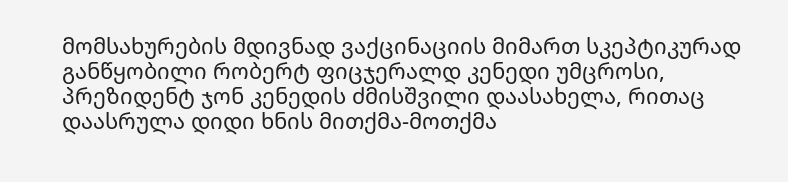მომსახურების მდივნად ვაქცინაციის მიმართ სკეპტიკურად განწყობილი რობერტ ფიცჯერალდ კენედი უმცროსი, პრეზიდენტ ჯონ კენედის ძმისშვილი დაასახელა, რითაც დაასრულა დიდი ხნის მითქმა-მოთქმა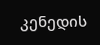კენედის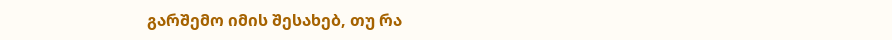გარშემო იმის შესახებ, თუ რა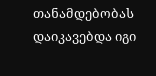თანამდებობას დაიკავებდა იგი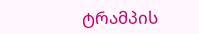ტრამპის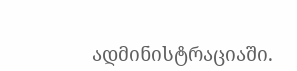ადმინისტრაციაში.